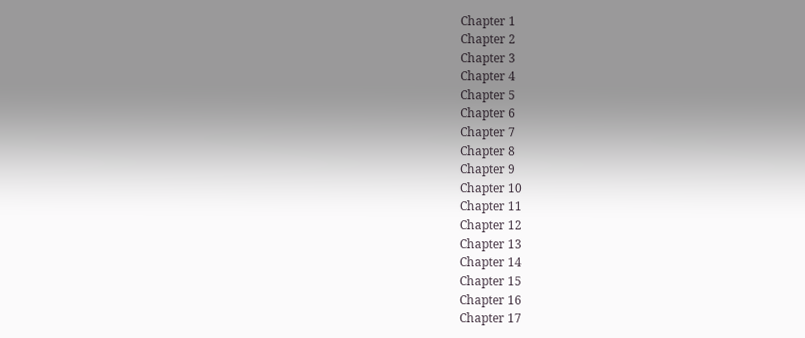Chapter 1
Chapter 2
Chapter 3
Chapter 4
Chapter 5
Chapter 6
Chapter 7
Chapter 8
Chapter 9
Chapter 10
Chapter 11
Chapter 12
Chapter 13
Chapter 14
Chapter 15
Chapter 16
Chapter 17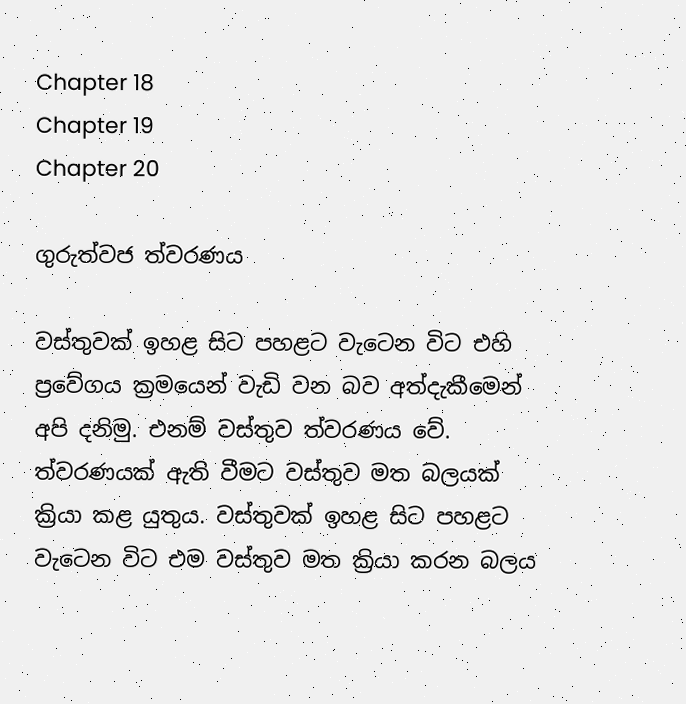Chapter 18
Chapter 19
Chapter 20

ගුරුත්වජ ත්වරණය

වස්තුවක් ඉහළ සිට පහළට වැටෙන විට එහි ප්‍රවේගය ක්‍රමයෙන් වැඩි වන බව අත්දැකීමෙන් අපි දනිමු. එනම් වස්තුව ත්වරණය වේ. ත්වරණයක් ඇති වීමට වස්තුව මත බලයක් ක්‍රියා කළ යුතුය. වස්තුවක් ඉහළ සිට පහළට වැටෙන විට එම වස්තුව මත ක්‍රියා කරන බලය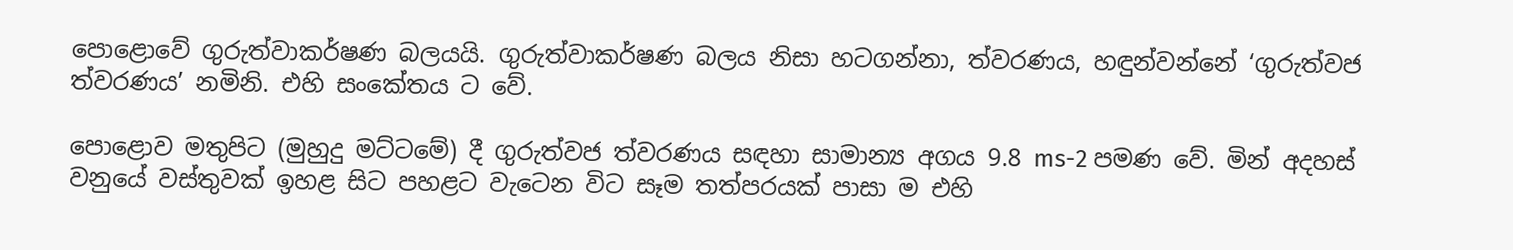පොළොවේ ගුරුත්වාකර්ෂණ බලයයි. ගුරුත්වාකර්ෂණ බලය නිසා හටගන්නා, ත්වරණය, හඳුන්වන්නේ ‘ගුරුත්වජ ත්වරණය’ නමිනි. එහි සංකේතය ට වේ.

පොළොව මතුපිට (මුහුදු මට්ටමේ) දී ගුරුත්වජ ත්වරණය සඳහා සාමාන්‍ය අගය 9.8 ms-2 පමණ වේ. මින් අදහස් වනුයේ වස්තුවක් ඉහළ සිට පහළට වැටෙන විට සෑම තත්පරයක් පාසා ම එහි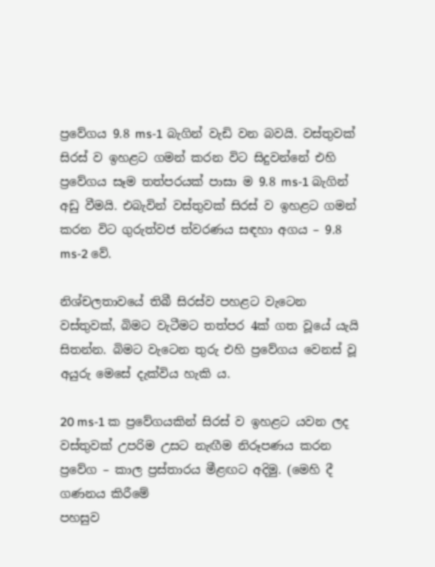ප්‍රවේගය 9.8 ms-1 බැගින් වැඩි වන බවයි. වස්තුවක් සිරස් ව ඉහළට ගමන් කරන විට සිදුවන්නේ එහි ප්‍රවේගය සෑම තත්පරයක් පාසා ම 9.8 ms-1 බැගින් අඩු වීමයි. එබැවින් වස්තුවක් සිරස් ව ඉහළට ගමන් කරන විට ගුරුත්වජ ත්වරණය සඳහා අගය – 9.8 ms-2 වේ.

නිශ්චලතාවයේ තිබී සිරස්ව පහළට වැටෙන වස්තුවක්, බිමට වැටීමට තත්පර 4ක් ගත වූයේ යැයි සිතන්න. බිමට වැටෙන තුරු එහි ප්‍රවේගය වෙනස් වූ අයුරු මෙසේ දැක්විය හැකි ය.

20 ms-1 ක ප්‍රවේගයකින් සිරස් ව ඉහළට යවන ලද වස්තුවක් උපරිම උසට නැඟීම නිරූපණය කරන ප්‍රවේග – කාල ප්‍රස්තාරය මීළඟට අදිමු. (මෙහි දී ගණනය කිරීමේ
පහසුව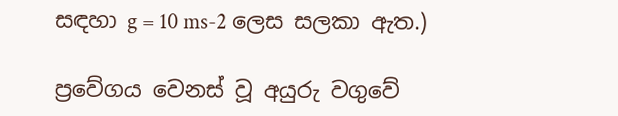සඳහා g = 10 ms-2 ලෙස සලකා ඇත.)

ප්‍රවේගය වෙනස් වූ අයුරු වගුවේ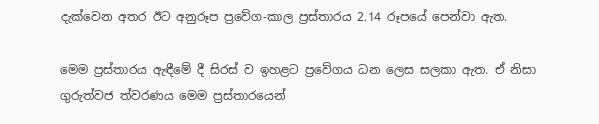දැක්වෙන අතර ඊට අනුරූප ප්‍රවේග-කාල ප්‍රස්තාරය 2.14 රූපයේ පෙන්වා ඇත.

මෙම ප්‍රස්තාරය ඇඳීමේ දී සිරස් ව ඉහළට ප්‍රවේගය ධන ලෙස සලකා ඇත. ඒ නිසා ගුරුත්වජ ත්වරණය මෙම ප්‍රස්තාරයෙන්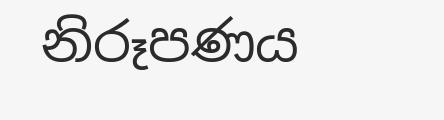නිරූපණය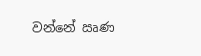වන්නේ ඍණ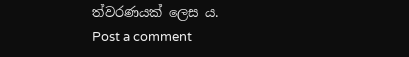ත්වරණයක් ලෙස ය.
Post a comment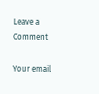Leave a Comment

Your email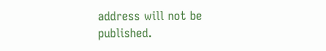address will not be published.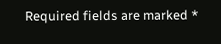Required fields are marked *